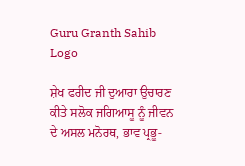Guru Granth Sahib Logo

ਸ਼ੇਖ ਫਰੀਦ ਜੀ ਦੁਆਰਾ ਉਚਾਰਣ ਕੀਤੇ ਸਲੋਕ ਜਗਿਆਸੂ ਨੂੰ ਜੀਵਨ ਦੇ ਅਸਲ ਮਨੋਰਥ, ਭਾਵ ਪ੍ਰਭੂ-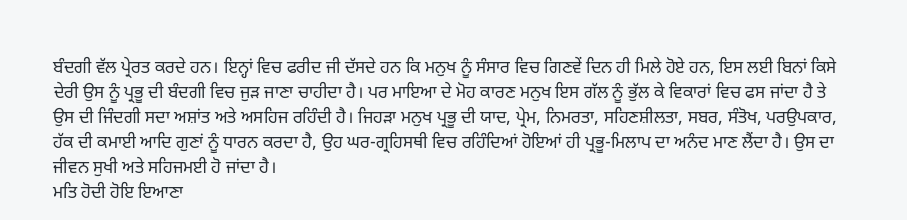ਬੰਦਗੀ ਵੱਲ ਪ੍ਰੇਰਤ ਕਰਦੇ ਹਨ। ਇਨ੍ਹਾਂ ਵਿਚ ਫਰੀਦ ਜੀ ਦੱਸਦੇ ਹਨ ਕਿ ਮਨੁਖ ਨੂੰ ਸੰਸਾਰ ਵਿਚ ਗਿਣਵੇਂ ਦਿਨ ਹੀ ਮਿਲੇ ਹੋਏ ਹਨ, ਇਸ ਲਈ ਬਿਨਾਂ ਕਿਸੇ ਦੇਰੀ ਉਸ ਨੂੰ ਪ੍ਰਭੂ ਦੀ ਬੰਦਗੀ ਵਿਚ ਜੁੜ ਜਾਣਾ ਚਾਹੀਦਾ ਹੈ। ਪਰ ਮਾਇਆ ਦੇ ਮੋਹ ਕਾਰਣ ਮਨੁਖ ਇਸ ਗੱਲ ਨੂੰ ਭੁੱਲ ਕੇ ਵਿਕਾਰਾਂ ਵਿਚ ਫਸ ਜਾਂਦਾ ਹੈ ਤੇ ਉਸ ਦੀ ਜਿੰਦਗੀ ਸਦਾ ਅਸ਼ਾਂਤ ਅਤੇ ਅਸਹਿਜ ਰਹਿੰਦੀ ਹੈ। ਜਿਹੜਾ ਮਨੁਖ ਪ੍ਰਭੂ ਦੀ ਯਾਦ, ਪ੍ਰੇਮ, ਨਿਮਰਤਾ, ਸਹਿਣਸ਼ੀਲਤਾ, ਸਬਰ, ਸੰਤੋਖ, ਪਰਉਪਕਾਰ, ਹੱਕ ਦੀ ਕਮਾਈ ਆਦਿ ਗੁਣਾਂ ਨੂੰ ਧਾਰਨ ਕਰਦਾ ਹੈ, ਉਹ ਘਰ-ਗ੍ਰਹਿਸਥੀ ਵਿਚ ਰਹਿੰਦਿਆਂ ਹੋਇਆਂ ਹੀ ਪ੍ਰਭੂ-ਮਿਲਾਪ ਦਾ ਅਨੰਦ ਮਾਣ ਲੈਂਦਾ ਹੈ। ਉਸ ਦਾ ਜੀਵਨ ਸੁਖੀ ਅਤੇ ਸਹਿਜਮਈ ਹੋ ਜਾਂਦਾ ਹੈ।
ਮਤਿ ਹੋਦੀ ਹੋਇ ਇਆਣਾ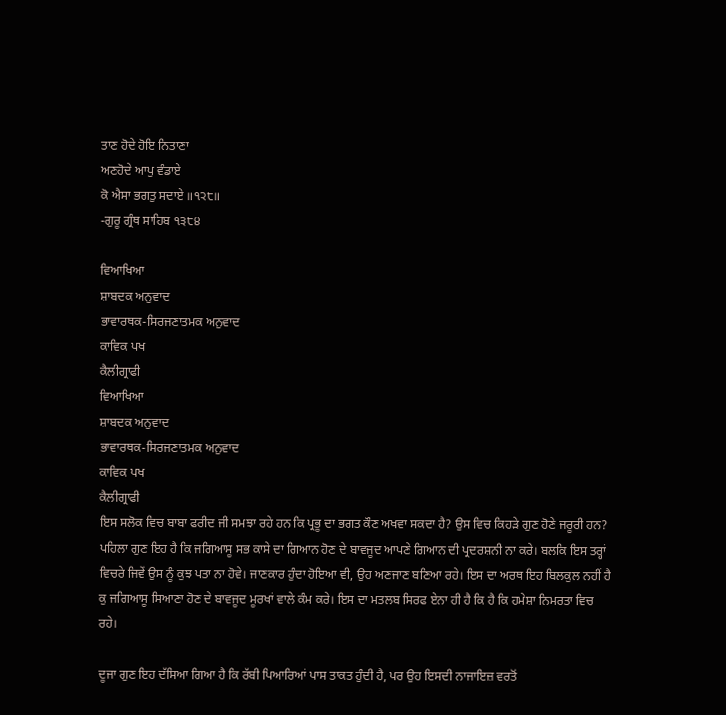ਤਾਣ ਹੋਦੇ ਹੋਇ ਨਿਤਾਣਾ
ਅਣਹੋਦੇ ਆਪੁ ਵੰਡਾਏ
ਕੋ ਐਸਾ ਭਗਤੁ ਸਦਾਏ ॥੧੨੮॥
-ਗੁਰੂ ਗ੍ਰੰਥ ਸਾਹਿਬ ੧੩੮੪

ਵਿਆਖਿਆ
ਸ਼ਾਬਦਕ ਅਨੁਵਾਦ
ਭਾਵਾਰਥਕ-ਸਿਰਜਣਾਤਮਕ ਅਨੁਵਾਦ
ਕਾਵਿਕ ਪਖ
ਕੈਲੀਗ੍ਰਾਫੀ
ਵਿਆਖਿਆ
ਸ਼ਾਬਦਕ ਅਨੁਵਾਦ
ਭਾਵਾਰਥਕ-ਸਿਰਜਣਾਤਮਕ ਅਨੁਵਾਦ
ਕਾਵਿਕ ਪਖ
ਕੈਲੀਗ੍ਰਾਫੀ
ਇਸ ਸਲੋਕ ਵਿਚ ਬਾਬਾ ਫਰੀਦ ਜੀ ਸਮਝਾ ਰਹੇ ਹਨ ਕਿ ਪ੍ਰਭੂ ਦਾ ਭਗਤ ਕੌਣ ਅਖਵਾ ਸਕਦਾ ਹੈ? ਉਸ ਵਿਚ ਕਿਹੜੇ ਗੁਣ ਹੋਣੇ ਜਰੂਰੀ ਹਨ? ਪਹਿਲਾ ਗੁਣ ਇਹ ਹੈ ਕਿ ਜਗਿਆਸੂ ਸਭ ਕਾਸੇ ਦਾ ਗਿਆਨ ਹੋਣ ਦੇ ਬਾਵਜੂਦ ਆਪਣੇ ਗਿਆਨ ਦੀ ਪ੍ਰਦਰਸ਼ਨੀ ਨਾ ਕਰੇ। ਬਲਕਿ ਇਸ ਤਰ੍ਹਾਂ ਵਿਚਰੇ ਜਿਵੇਂ ਉਸ ਨੂੰ ਕੁਝ ਪਤਾ ਨਾ ਹੋਵੇ। ਜਾਣਕਾਰ ਹੁੰਦਾ ਹੋਇਆ ਵੀ, ਉਹ ਅਣਜਾਣ ਬਣਿਆ ਰਹੇ। ਇਸ ਦਾ ਅਰਥ ਇਹ ਬਿਲਕੁਲ ਨਹੀਂ ਹੈ ਕੁ ਜਗਿਆਸੂ ਸਿਆਣਾ ਹੋਣ ਦੇ ਬਾਵਜੂਦ ਮੂਰਖਾਂ ਵਾਲੇ ਕੰਮ ਕਰੇ। ਇਸ ਦਾ ਮਤਲਬ ਸਿਰਫ ਏਨਾ ਹੀ ਹੈ ਕਿ ਹੈ ਕਿ ਹਮੇਸ਼ਾ ਨਿਮਰਤਾ ਵਿਚ ਰਹੇ।

ਦੂਜਾ ਗੁਣ ਇਹ ਦੱਸਿਆ ਗਿਆ ਹੈ ਕਿ ਰੱਬੀ ਪਿਆਰਿਆਂ ਪਾਸ ਤਾਕਤ ਹੁੰਦੀ ਹੈ, ਪਰ ਉਹ ਇਸਦੀ ਨਾਜਾਇਜ਼ ਵਰਤੋਂ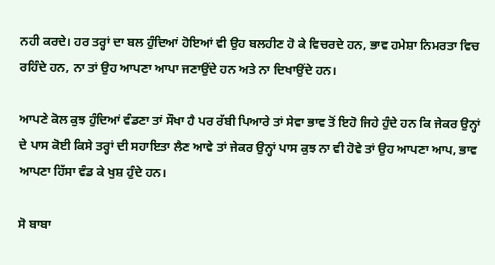ਨਹੀ ਕਰਦੇ। ਹਰ ਤਰ੍ਹਾਂ ਦਾ ਬਲ ਹੁੰਦਿਆਂ ਹੋਇਆਂ ਵੀ ਉਹ ਬਲਹੀਣ ਹੋ ਕੇ ਵਿਚਰਦੇ ਹਨ, ਭਾਵ ਹਮੇਸ਼ਾ ਨਿਮਰਤਾ ਵਿਚ ਰਹਿੰਦੇ ਹਨ, ਨਾ ਤਾਂ ਉਹ ਆਪਣਾ ਆਪਾ ਜਣਾਉਂਦੇ ਹਨ ਅਤੇ ਨਾ ਦਿਖਾਉਂਦੇ ਹਨ।

ਆਪਣੇ ਕੋਲ ਕੁਝ ਹੁੰਦਿਆਂ ਵੰਡਣਾ ਤਾਂ ਸੌਖਾ ਹੈ ਪਰ ਰੱਬੀ ਪਿਆਰੇ ਤਾਂ ਸੇਵਾ ਭਾਵ ਤੋਂ ਇਹੋ ਜਿਹੇ ਹੁੰਦੇ ਹਨ ਕਿ ਜੇਕਰ ਉਨ੍ਹਾਂ ਦੇ ਪਾਸ ਕੋਈ ਕਿਸੇ ਤਰ੍ਹਾਂ ਦੀ ਸਹਾਇਤਾ ਲੈਣ ਆਵੇ ਤਾਂ ਜੇਕਰ ਉਨ੍ਹਾਂ ਪਾਸ ਕੁਝ ਨਾ ਵੀ ਹੋਵੇ ਤਾਂ ਉਹ ਆਪਣਾ ਆਪ, ਭਾਵ ਆਪਣਾ ਹਿੱਸਾ ਵੰਡ ਕੇ ਖੁਸ਼ ਹੁੰਦੇ ਹਨ।

ਸੋ ਬਾਬਾ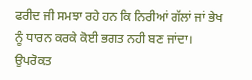ਫਰੀਦ ਜੀ ਸਮਝਾ ਰਹੇ ਹਨ ਕਿ ਨਿਰੀਆਂ ਗੱਲਾਂ ਜਾਂ ਭੇਖ ਨੂੰ ਧਾਰਨ ਕਰਕੇ ਕੋਈ ਭਗਤ ਨਹੀ ਬਣ ਜਾਂਦਾ। ਉਪਰੋਕਤ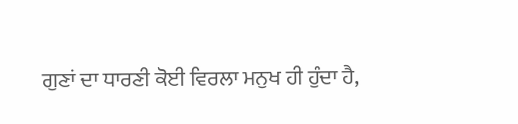ਗੁਣਾਂ ਦਾ ਧਾਰਣੀ ਕੋਈ ਵਿਰਲਾ ਮਨੁਖ ਹੀ ਹੁੰਦਾ ਹੈ,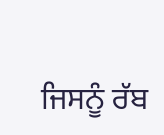ਜਿਸਨੂੰ ਰੱਬ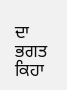ਦਾ ਭਗਤ ਕਿਹਾ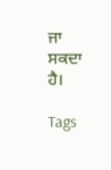ਜਾ ਸਕਦਾ ਹੈ।

Tags